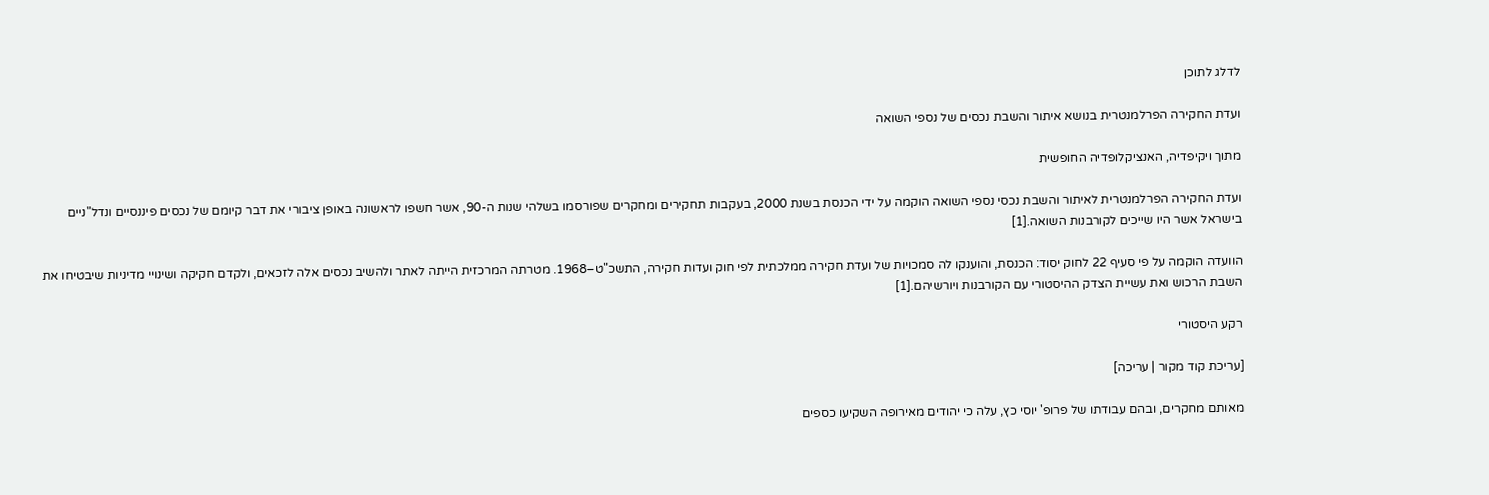לדלג לתוכן

ועדת החקירה הפרלמנטרית בנושא איתור והשבת נכסים של נספי השואה

מתוך ויקיפדיה, האנציקלופדיה החופשית

ועדת החקירה הפרלמנטרית לאיתור והשבת נכסי נספי השואה הוקמה על ידי הכנסת בשנת 2000, בעקבות תחקירים ומחקרים שפורסמו בשלהי שנות ה-90, אשר חשפו לראשונה באופן ציבורי את דבר קיומם של נכסים פיננסיים ונדל"ניים בישראל אשר היו שייכים לקורבנות השואה.[1]

הוועדה הוקמה על פי סעיף 22 לחוק יסוד: הכנסת, והוענקו לה סמכויות של ועדת חקירה ממלכתית לפי חוק ועדות חקירה, התשכ"ט–1968. מטרתה המרכזית הייתה לאתר ולהשיב נכסים אלה לזכאים, ולקדם חקיקה ושינויי מדיניות שיבטיחו את השבת הרכוש ואת עשיית הצדק ההיסטורי עם הקורבנות ויורשיהם.[1]

רקע היסטורי

[עריכת קוד מקור | עריכה]

מאותם מחקרים, ובהם עבודתו של פרופ' יוסי כץ, עלה כי יהודים מאירופה השקיעו כספים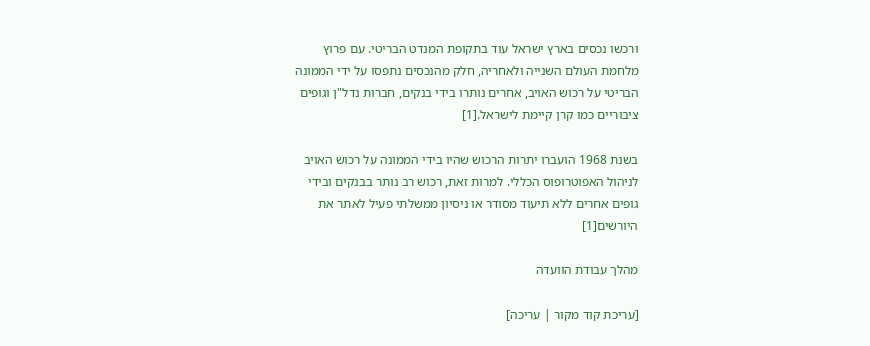ורכשו נכסים בארץ ישראל עוד בתקופת המנדט הבריטי. עם פרוץ מלחמת העולם השנייה ולאחריה, חלק מהנכסים נתפסו על ידי הממונה הבריטי על רכוש האויב, אחרים נותרו בידי בנקים, חברות נדל"ן וגופים ציבוריים כמו קרן קיימת לישראל.[1]

בשנת 1968 הועברו יתרות הרכוש שהיו בידי הממונה על רכוש האויב לניהול האפוטרופוס הכללי. למרות זאת, רכוש רב נותר בבנקים ובידי גופים אחרים ללא תיעוד מסודר או ניסיון ממשלתי פעיל לאתר את היורשים[1]

מהלך עבודת הוועדה

[עריכת קוד מקור | עריכה]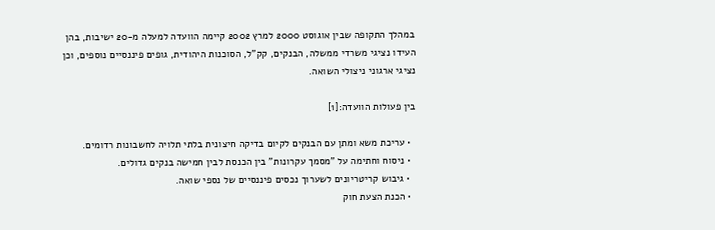במהלך התקופה שבין אוגוסט 2000 למרץ 2002 קיימה הוועדה למעלה מ-20 ישיבות, בהן העידו נציגי משרדי ממשלה, הבנקים, קק"ל, הסוכנות היהודית, גופים פיננסיים נוספים, וכן נציגי ארגוני ניצולי השואה.

בין פעולות הוועדה:[1]

  • עריכת משא ומתן עם הבנקים לקיום בדיקה חיצונית בלתי תלויה לחשבונות רדומים.
  • ניסוח וחתימה על "מסמך עקרונות" בין הכנסת לבין חמישה בנקים גדולים.
  • גיבוש קריטריונים לשערוך נכסים פיננסיים של נספי שואה.
  • הכנת הצעת חוק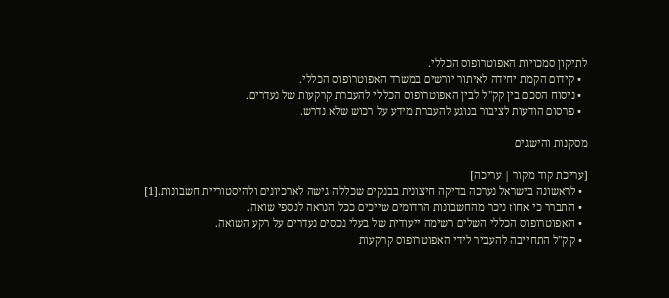לתיקון סמכויות האפוטרופוס הכללי.
  • קידום הקמת יחידה לאיתור יורשים במשרד האפוטרופוס הכללי.
  • ניסוח הסכם בין קק"ל לבין האפוטרופוס הכללי להעברת קרקעות של נעדרים.
  • פרסום הודעות לציבור בנוגע להעברת מידע על רכוש שלא נדרש.

מסקנות והישגים

[עריכת קוד מקור | עריכה]
  • לראשונה בישראל נערכה בדיקה חיצונית בבנקים שכללה גישה לארכיונים ולהיסטוריית חשבונות.[1]
  • התברר כי אחוז ניכר מהחשבונות הרדומים שייכים ככל הנראה לנספי שואה.
  • האפוטרופוס הכללי השלים רשימה ייעודית של בעלי נכסים נעדרים על רקע השואה.
  • קק"ל התחייבה להעביר לידי האפוטרופוס קרקעות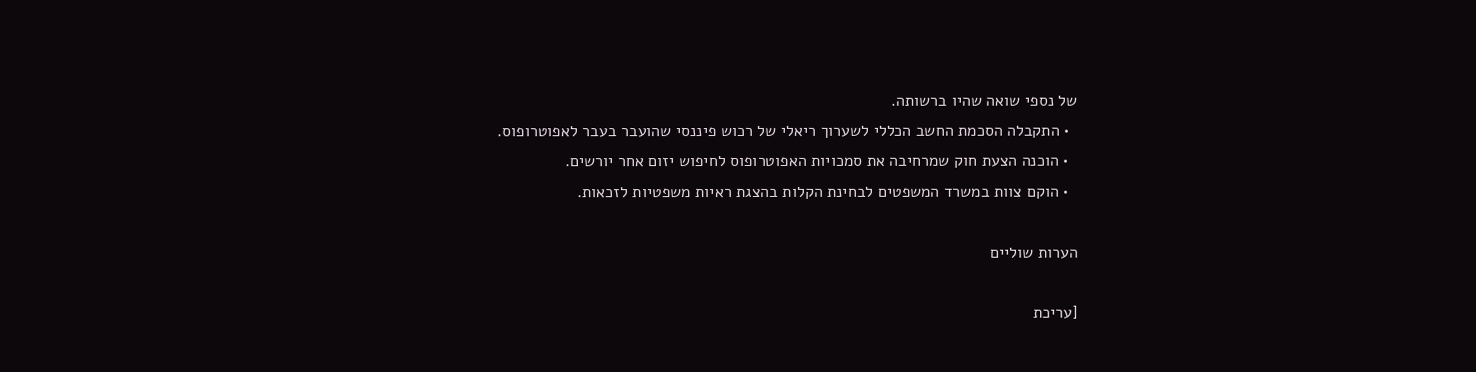של נספי שואה שהיו ברשותה.
  • התקבלה הסכמת החשב הכללי לשערוך ריאלי של רכוש פיננסי שהועבר בעבר לאפוטרופוס.
  • הוכנה הצעת חוק שמרחיבה את סמכויות האפוטרופוס לחיפוש יזום אחר יורשים.
  • הוקם צוות במשרד המשפטים לבחינת הקלות בהצגת ראיות משפטיות לזכאות.

הערות שוליים

[עריכת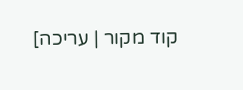קוד מקור | עריכה]